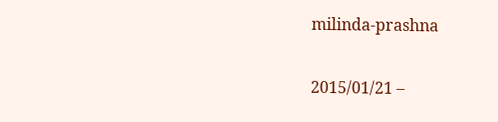milinda-prashna

2015/01/21 –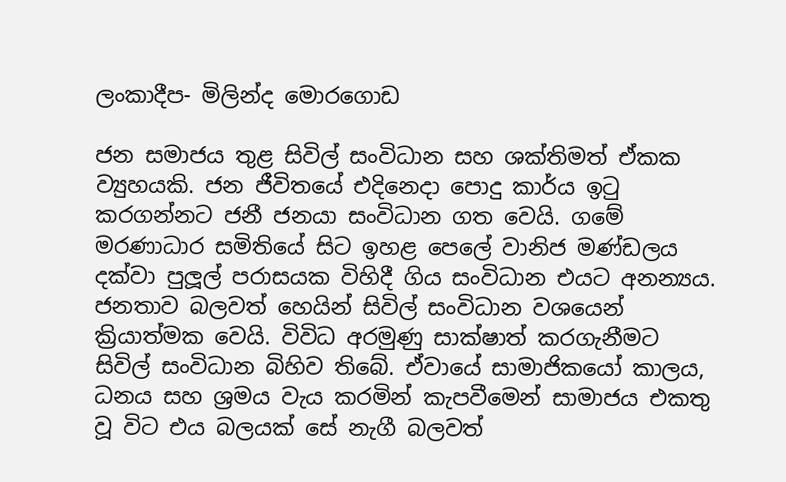ලංකාදීප- මිලින්ද මොරගොඩ

ජන සමාජය තුළ සිවිල් සංවිධාන සහ ශක්තිමත් ඒකක ව්‍යුහයකි. ජන ජීවිතයේ එදිනෙදා පොදු කාර්ය ඉටු කරගන්නට ජනී ජනයා සංවිධාන ගත වෙයි. ගමේ මරණාධාර සමිතියේ සිට ඉහළ පෙලේ වානිජ මණ්ඩලය දක්වා පුලූල් පරාසයක විහිදී ගිය සංවිධාන එයට අනන්‍යය. ජනතාව බලවත් හෙයින් සිවිල් සංවිධාන වශයෙන් ක්‍රියාත්මක වෙයි. විවිධ අරමුණු සාක්ෂාත් කරගැනීමට සිවිල් සංවිධාන බිහිව තිබේ. ඒවායේ සාමාජිකයෝ කාලය, ධනය සහ ශ්‍රමය වැය කරමින් කැපවීමෙන් සාමාජය එකතු වූ විට එය බලයක් සේ නැගී බලවත්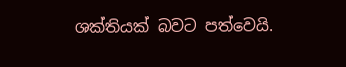ශක්තියක් බවට පත්වෙයි.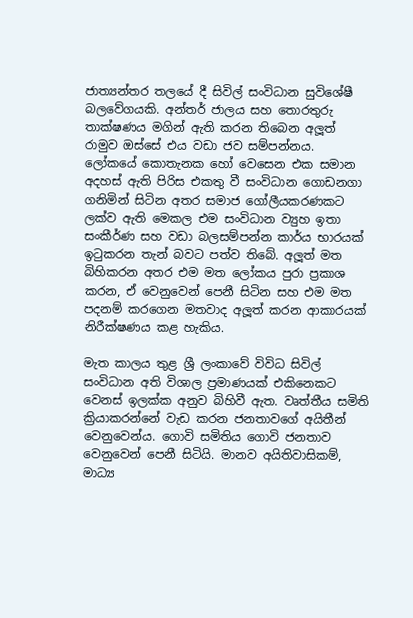ජාත්‍යන්තර තලයේ දී සිවිල් සංවිධාන සුවිශේෂී බලවේගයකි. අන්තර් ජාලය සහ තොරතුරු තාක්ෂණය මගින් ඇති කරන තිබෙන අලූත් රාමුව ඔස්සේ එය වඩා ජව සම්පන්නය. ලෝකයේ කොතැනක හෝ වෙසෙන එක සමාන අදහස් ඇති පිරිස එකතු වී සංවිධාන ගොඩනගා ගනිමින් සිටින අතර සමාජ ගෝලීයකරණකට ලක්ව ඇති මෙකල එම සංවිධාන ව්‍යුහ ඉතා සංකීර්ණ සහ වඩා බලසම්පන්න කාර්ය භාරයක් ඉටුකරන තැන් බවට පත්ව තිබේ. අලූත් මත බිහිකරන අතර එම මත ලෝකය පුරා ප්‍රකාශ කරන, ඒ වෙනුවෙන් පෙනී සිටින සහ එම මත පදනම් කරගෙන මතවාද අලූත් කරන ආකාරයක් නිරීක්ෂණය කළ හැකිය.

මැත කාලය තුළ ශ්‍රී ලංකාවේ විවිධ සිවිල් සංවිධාන අති විශාල ප්‍රමාණයක් එකිනෙකට වෙනස් ඉලක්ක අනුව බිහිවී ඇත. වෘත්තීය සමිති ක්‍රියාකරන්නේ වැඩ කරන ජනතාවගේ අයිතීන් වෙනුවෙන්ය. ගොවි සමිතිය ගොවි ජනතාව වෙනුවෙන් පෙනී සිටියි. මානව අයිතිවාසිකම්, මාධ්‍ය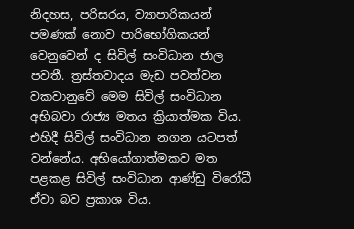නිදහස, පරිසරය, ව්‍යාපාරිකයන් පමණක් නොව පාරිභෝගිකයන් වෙනුවෙන් ද සිවිල් සංවිධාන ජාල පවතී. ත්‍රස්තවාදය මැඩ පවත්වන වකවානුවේ මෙම සිවිල් සංවිධාන අභිබවා රාජ්‍ය මතය ක්‍රියාත්මක විය. එහිදී සිවිල් සංවිධාන නගන යටපත් වන්නේය. අභියෝගාත්මකව මත පළකළ සිවිල් සංවිධාන ආණ්ඩු විරෝධී ඒවා බව ප්‍රකාශ විය.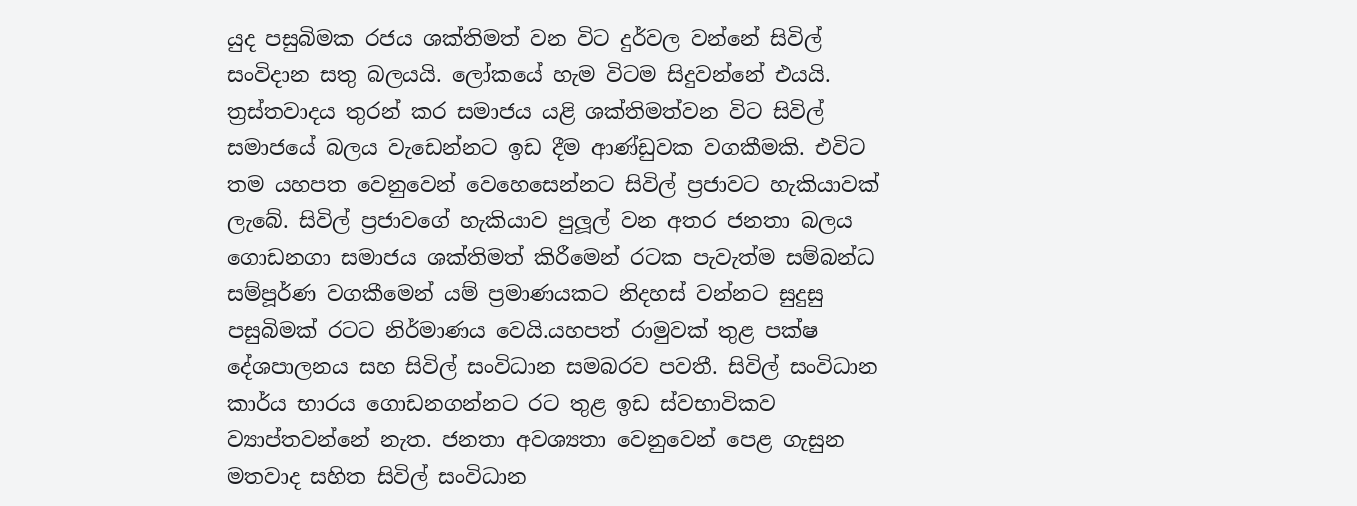යුද පසුබිමක රජය ශක්තිමත් වන විට දුර්වල වන්නේ සිවිල් සංවිදාන සතු බලයයි. ලෝකයේ හැම විටම සිදුවන්නේ එයයි. ත්‍රස්තවාදය තුරන් කර සමාජය යළි ශක්තිමත්වන විට සිවිල් සමාජයේ බලය වැඩෙන්නට ඉඩ දීම ආණ්ඩුවක වගකීමකි. එවිට තම යහපත වෙනුවෙන් වෙහෙසෙන්නට සිවිල් ප්‍රජාවට හැකියාවක් ලැබේ. සිවිල් ප්‍රජාවගේ හැකියාව පුලූල් වන අතර ජනතා බලය ගොඩනගා සමාජය ශක්තිමත් කිරීමෙන් රටක පැවැත්ම සම්බන්ධ සම්පූර්ණ වගකීමෙන් යම් ප්‍රමාණයකට නිදහස් වන්නට සුදුසු පසුබිමක් රටට නිර්මාණය වෙයි.යහපත් රාමුවක් තුළ පක්ෂ දේශපාලනය සහ සිවිල් සංවිධාන සමබරව පවතී. සිවිල් සංවිධාන කාර්ය භාරය ගොඩනගන්නට රට තුළ ඉඩ ස්වභාවිකව ව්‍යාප්තවන්නේ නැත. ජනතා අවශ්‍යතා වෙනුවෙන් පෙළ ගැසුන මතවාද සහිත සිවිල් සංවිධාන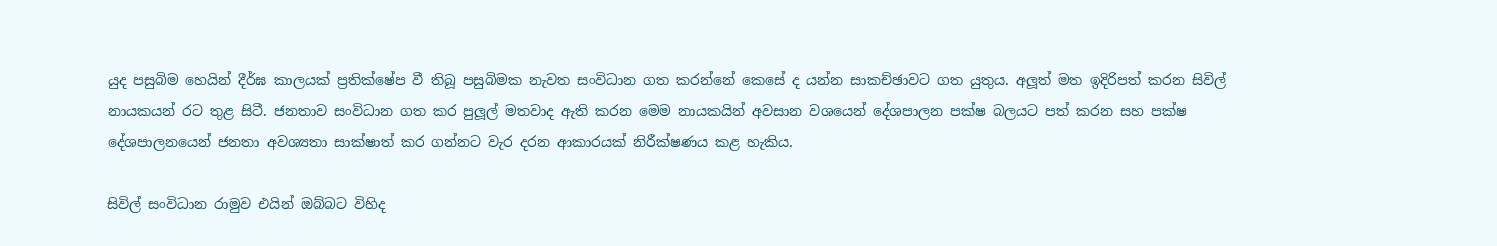යුද පසුබිම හෙයින් දීර්ඝ කාලයක් ප්‍රතික්ෂේප වී තිබූ පසුබිමක නැවත සංවිධාන ගත කරන්නේ කෙසේ ද යන්න සාකච්ඡාවට ගත යුතුය. අලූත් මත ඉදිරිපත් කරන සිවිල් නායකයන් රට තුළ සිටී. ජනතාව සංවිධාන ගත කර පුලූල් මතවාද ඇති කරන මෙම නායකයින් අවසාන වශයෙන් දේශපාලන පක්ෂ බලයට පත් කරන සහ පක්ෂ දේශපාලනයෙන් ජනතා අවශ්‍යතා සාක්ෂාත් කර ගන්නට වැර දරන ආකාරයක් නිරීක්ෂණය කළ හැකිය.

සිවිල් සංවිධාන රාමුව එයින් ඔබ්බට විහිද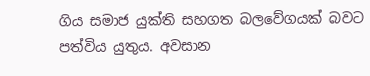ගිය සමාජ යුක්ති සහගත බලවේගයක් බවට පත්විය යුතුය. අවසාන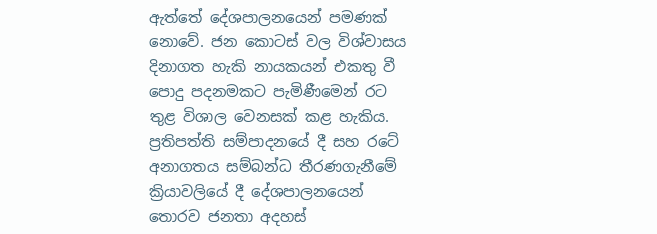ඇත්තේ දේශපාලනයෙන් පමණක් නොවේ. ජන කොටස් වල විශ්වාසය දිනාගත හැකි නායකයන් එකතු වී පොදු පදනමකට පැමිණීමෙන් රට තුළ විශාල වෙනසක් කළ හැකිය. ප්‍රතිපත්ති සම්පාදනයේ දී සහ රටේ අනාගතය සම්බන්ධ තීරණගැනීමේ ක්‍රියාවලියේ දී දේශපාලනයෙන් තොරව ජනතා අදහස්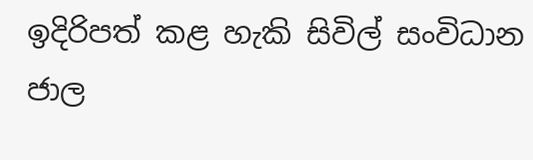ඉදිරිපත් කළ හැකි සිවිල් සංවිධාන ජාල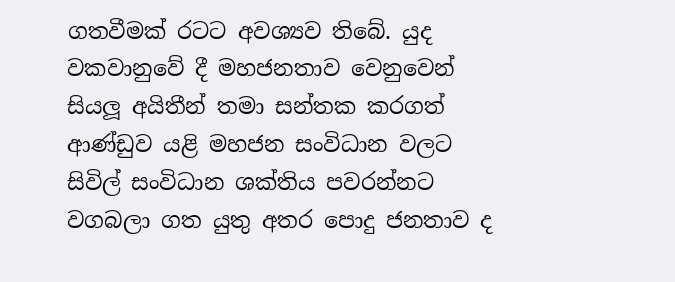ගතවීමක් රටට අවශ්‍යව තිබේ. යුද වකවානුවේ දී මහජනතාව වෙනුවෙන් සියලූ අයිතීන් තමා සන්තක කරගත් ආණ්ඩුව යළි මහජන සංවිධාන වලට සිවිල් සංවිධාන ශක්තිය පවරන්නට වගබලා ගත යුතු අතර පොදු ජනතාව ද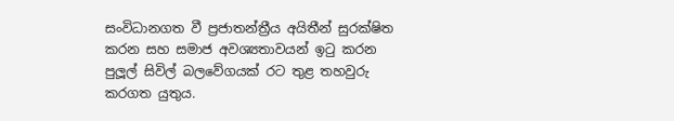සංවිධානගත වී ප්‍රජාතන්ත්‍රීය අයිතීන් සුරක්ෂිත කරන සහ සමාජ අවශ්‍යතාවයන් ඉටු කරන පුලූල් සිවිල් බලවේගයක් රට තුළ තහවුරු කරගත යුතුය.